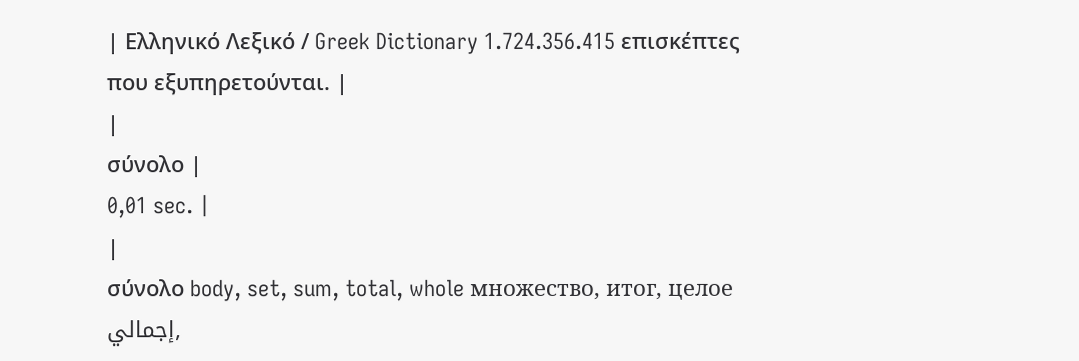| Ελληνικό Λεξικό / Greek Dictionary 1.724.356.415 επισκέπτες που εξυπηρετούνται. |
|
σύνολο |
0,01 sec. |
|
σύνολο body, set, sum, total, whole множество, итог, целое إجمالي,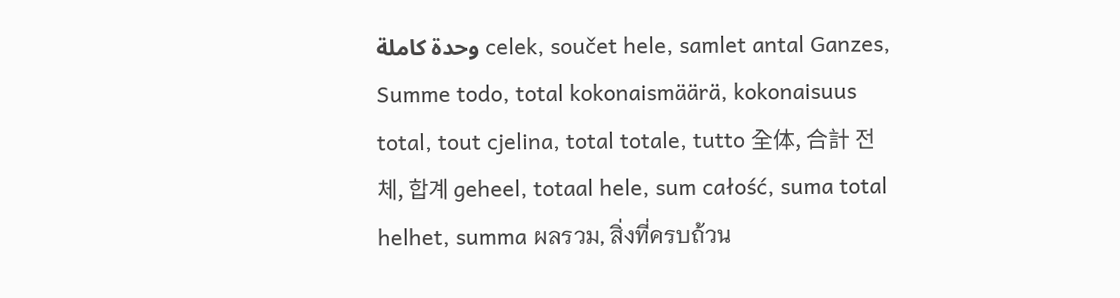وحدة كاملة celek, součet hele, samlet antal Ganzes, Summe todo, total kokonaismäärä, kokonaisuus total, tout cjelina, total totale, tutto 全体, 合計 전체, 합계 geheel, totaal hele, sum całość, suma total helhet, summa ผลรวม, สิ่งที่ครบถ้วน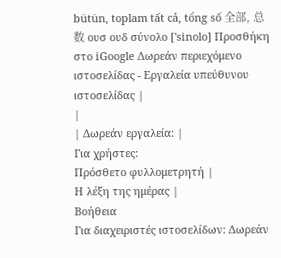bütün, toplam tất cả, tổng số 全部, 总数 ουσ ουδ σύνολο ['sinolo] Προσθήκη στο iGoogle Δωρεάν περιεχόμενο ιστοσελίδας - Εργαλεία υπεύθυνου ιστοσελίδας |
|
| Δωρεάν εργαλεία: |
Για χρήστες:
Πρόσθετο φυλλομετρητή |
Η λέξη της ημέρας |
Βοήθεια
Για διαχειριστές ιστοσελίδων: Δωρεάν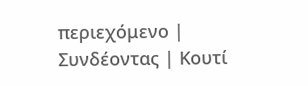περιεχόμενο | Συνδέοντας | Κουτί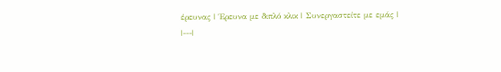έρευνας | Έρευνα με διπλό κλικ | Συνεργαστείτε με εμάς |
|---|